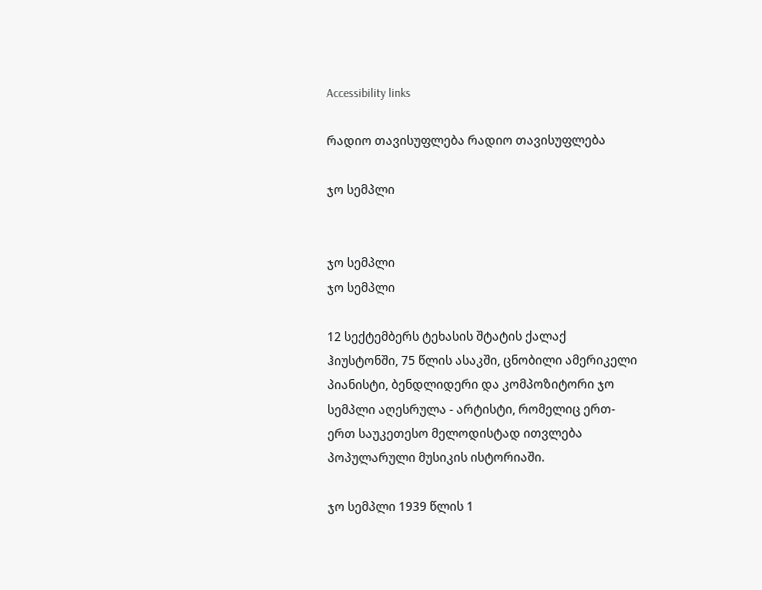Accessibility links

რადიო თავისუფლება რადიო თავისუფლება

ჯო სემპლი


ჯო სემპლი
ჯო სემპლი

12 სექტემბერს ტეხასის შტატის ქალაქ ჰიუსტონში, 75 წლის ასაკში, ცნობილი ამერიკელი პიანისტი, ბენდლიდერი და კომპოზიტორი ჯო სემპლი აღესრულა - არტისტი, რომელიც ერთ-ერთ საუკეთესო მელოდისტად ითვლება პოპულარული მუსიკის ისტორიაში.

ჯო სემპლი 1939 წლის 1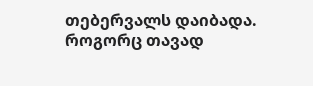თებერვალს დაიბადა. როგორც თავად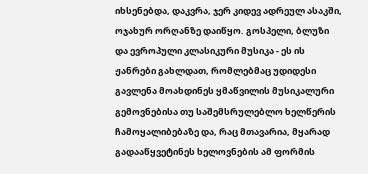იხსენებდა, დაკვრა, ჯერ კიდევ ადრეულ ასაკში, ოჯახურ ორღანზე დაიწყო. გოსპელი, ბლუზი და ევროპული კლასიკური მუსიკა - ეს ის ჟანრები გახლდათ, რომლებმაც უდიდესი გავლენა მოახდინეს ყმაწვილის მუსიკალური გემოვნებისა თუ საშემსრულებლო ხელწერის ჩამოყალიბებაზე და, რაც მთავარია, მყარად გადააწყვეტინეს ხელოვნების ამ ფორმის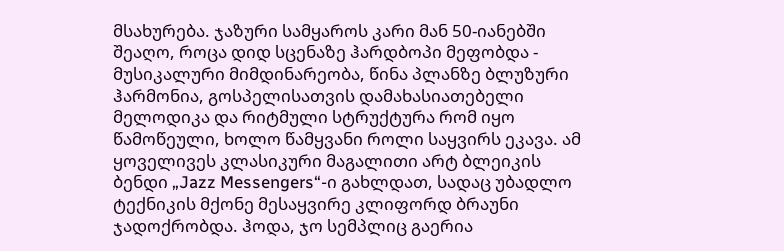მსახურება. ჯაზური სამყაროს კარი მან 50-იანებში შეაღო, როცა დიდ სცენაზე ჰარდბოპი მეფობდა - მუსიკალური მიმდინარეობა, წინა პლანზე ბლუზური ჰარმონია, გოსპელისათვის დამახასიათებელი მელოდიკა და რიტმული სტრუქტურა რომ იყო წამოწეული, ხოლო წამყვანი როლი საყვირს ეკავა. ამ ყოველივეს კლასიკური მაგალითი არტ ბლეიკის ბენდი „Jazz Messengers“-ი გახლდათ, სადაც უბადლო ტექნიკის მქონე მესაყვირე კლიფორდ ბრაუნი ჯადოქრობდა. ჰოდა, ჯო სემპლიც გაერია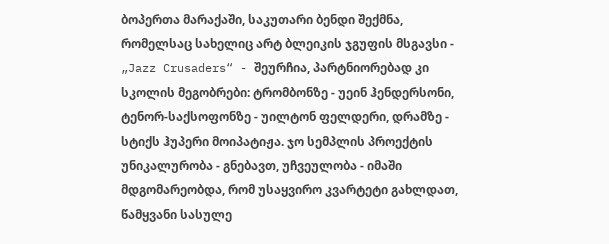ბოპერთა მარაქაში, საკუთარი ბენდი შექმნა, რომელსაც სახელიც არტ ბლეიკის ჯგუფის მსგავსი - „Jazz Crusaders“ - შეურჩია, პარტნიორებად კი სკოლის მეგობრები: ტრომბონზე - უეინ ჰენდერსონი, ტენორ-საქსოფონზე - უილტონ ფელდერი, დრამზე - სტიქს ჰუპერი მოიპატიჟა. ჯო სემპლის პროექტის უნიკალურობა - გნებავთ, უჩვეულობა - იმაში მდგომარეობდა, რომ უსაყვირო კვარტეტი გახლდათ, წამყვანი სასულე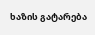ხაზის გატარება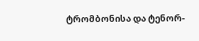ტრომბონისა და ტენორ-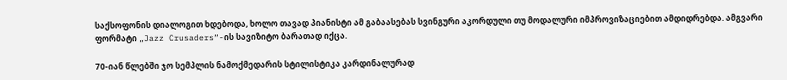საქსოფონის დიალოგით ხდებოდა, ხოლო თავად პიანისტი ამ გაბაასებას სვინგური აკორდული თუ მოდალური იმპროვიზაციებით ამდიდრებდა. ამგვარი ფორმატი „Jazz Crusaders“-ის სავიზიტო ბარათად იქცა.

70-იან წლებში ჯო სემპლის ნამოქმედარის სტილისტიკა კარდინალურად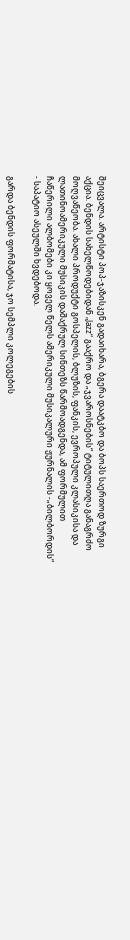შეიცვალა. არტისტი პოპ-ჯაზისკენ გადაიხარა, ბგერა დაატკბო და ბოპს საერთოდ ზურგი აქცია. ბენდის სახელწოდებიდან „Jazz“ გააქრო და „ჯვაროსნების“ ტიტულითღა განაგრძო მოღვაწეობა. ახალი პროდუქტი გოსპელის, ბლუზის, ფანკის, ევროპული კლასიკისა და ლათინოამერიკული მუსიკის დაშაქრულ სინთეზს წარმოადგენდა, ამ ფორმულით ჩაწერილი ალბომები კი ყოველ წელს ამერიკული მუსიკალური ჟურნალის -„ბილბორდის“ - საპატიო ასეულში ხვდებოდა.

გარდა ბენდის ფორმატისა, ჯო სემპლი კოლეგების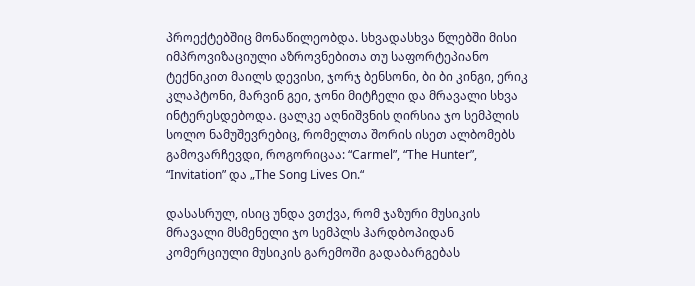პროექტებშიც მონაწილეობდა. სხვადასხვა წლებში მისი იმპროვიზაციული აზროვნებითა თუ საფორტეპიანო ტექნიკით მაილს დევისი, ჯორჯ ბენსონი, ბი ბი კინგი, ერიკ კლაპტონი, მარვინ გეი, ჯონი მიტჩელი და მრავალი სხვა ინტერესდებოდა. ცალკე აღნიშვნის ღირსია ჯო სემპლის სოლო ნამუშევრებიც, რომელთა შორის ისეთ ალბომებს გამოვარჩევდი, როგორიცაა: “Carmel”, “The Hunter”, “Invitation” და „The Song Lives On.“

დასასრულ, ისიც უნდა ვთქვა, რომ ჯაზური მუსიკის მრავალი მსმენელი ჯო სემპლს ჰარდბოპიდან კომერციული მუსიკის გარემოში გადაბარგებას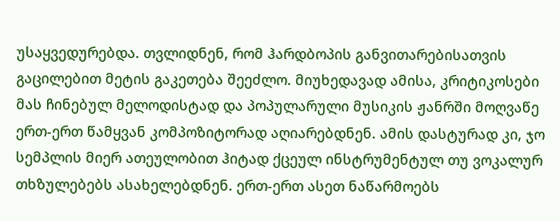უსაყვედურებდა. თვლიდნენ, რომ ჰარდბოპის განვითარებისათვის გაცილებით მეტის გაკეთება შეეძლო. მიუხედავად ამისა, კრიტიკოსები მას ჩინებულ მელოდისტად და პოპულარული მუსიკის ჟანრში მოღვაწე ერთ-ერთ წამყვან კომპოზიტორად აღიარებდნენ. ამის დასტურად კი, ჯო სემპლის მიერ ათეულობით ჰიტად ქცეულ ინსტრუმენტულ თუ ვოკალურ თხზულებებს ასახელებდნენ. ერთ-ერთ ასეთ ნაწარმოებს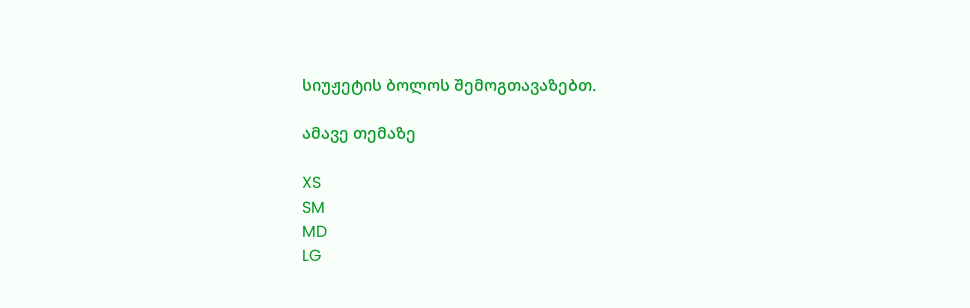სიუჟეტის ბოლოს შემოგთავაზებთ.

ამავე თემაზე

XS
SM
MD
LG